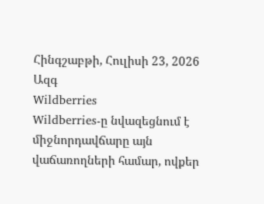Հինգշաբթի, Հուլիսի 23, 2026
Ազգ
Wildberries
Wildberries-ը նվազեցնում է միջնորդավճարը այն վաճառողների համար, ովքեր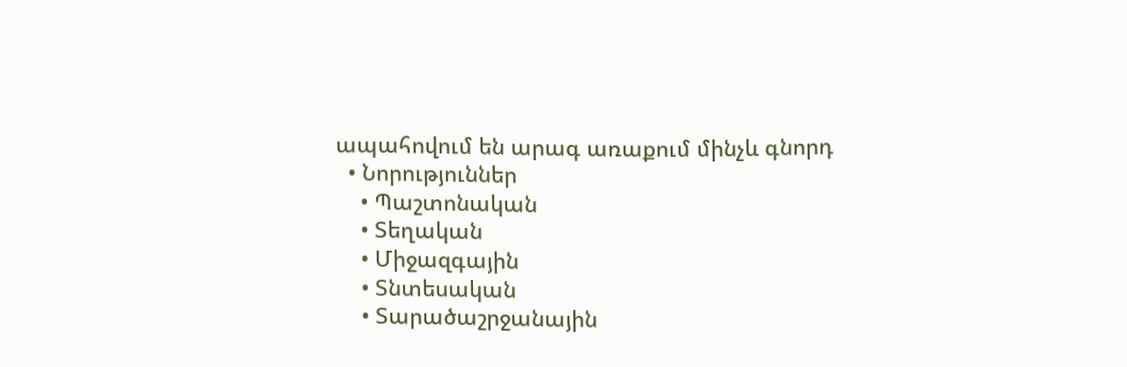ապահովում են արագ առաքում մինչև գնորդ
  • Նորություններ
    • Պաշտոնական
    • Տեղական
    • Միջազգային
    • Տնտեսական
    • Տարածաշրջանային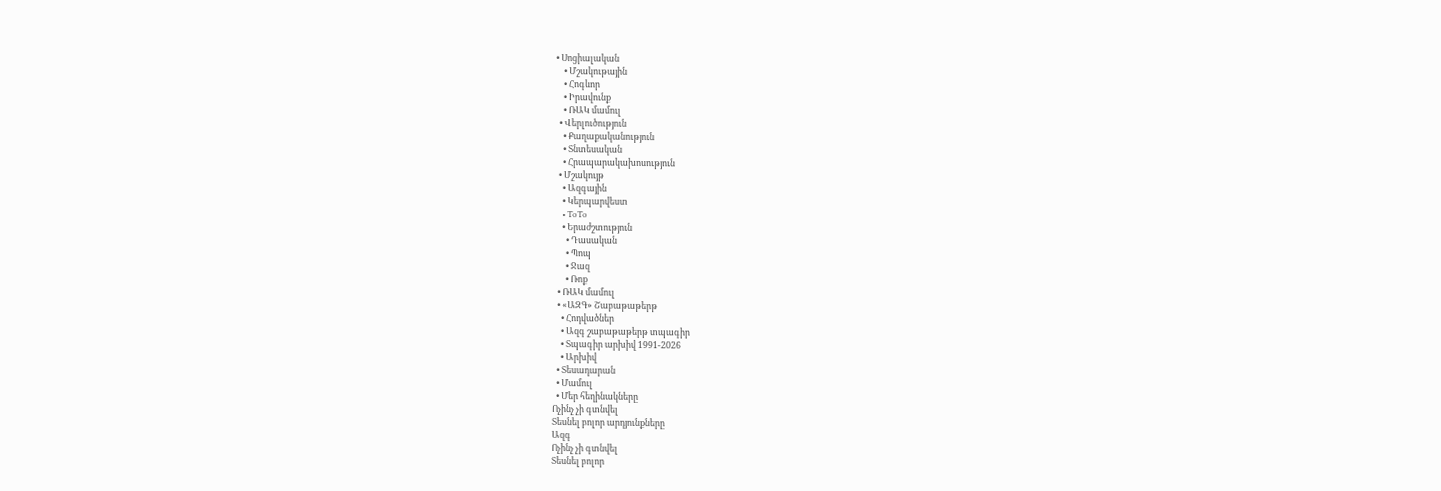• Սոցիալական
    • Մշակութային
    • Հոգևոր
    • Իրավունք
    • ՌԱԿ մամուլ
  • Վերլուծություն
    • Քաղաքականություն
    • Տնտեսական
    • Հրապարակախոսություն
  • Մշակույթ
    • Ազգային
    • Կերպարվեստ
    • ToTo
    • Երաժշտություն
      • Դասական
      • Պոպ
      • Ջազ
      • Ռոք
  • ՌԱԿ մամուլ
  • «ԱԶԳ» Շաբաթաթերթ
    • Հոդվածներ
    • Ազգ շաբաթաթերթ տպագիր
    • Տպագիր արխիվ 1991-2026
    • Արխիվ
  • Տեսադարան
  • Մամուլ
  • Մեր հեղինակները
Ոչինչ չի գտնվել
Տեսնել բոլոր արդյունքները
Ազգ
Ոչինչ չի գտնվել
Տեսնել բոլոր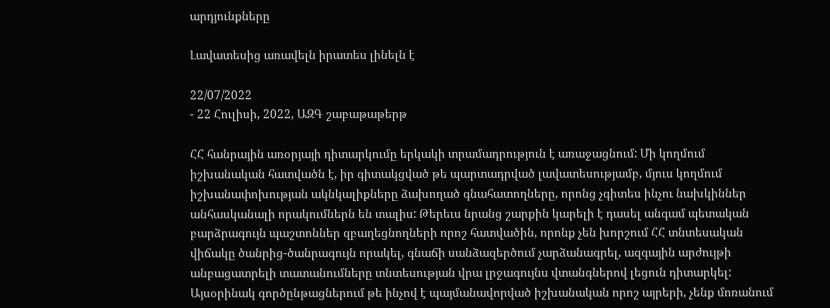արդյունքները

Լավատեսից առավելն իրատես լինելն է

22/07/2022
- 22 Հուլիսի, 2022, ԱԶԳ շաբաթաթերթ

ՀՀ հանրային առօրյայի դիտարկումը երկակի տրամադրություն է առաջացնում: Մի կողմում իշխանական հատվածն է, իր գիտակցված թե պարտադրված լավատեսությամբ, մյուս կողմում իշխանափոխության ակնկալիքները ձախողած գնահատողները, որոնց չգիտես ինչու նախկիններ անհասկանալի որակումներն են տալիս: Թերեւս նրանց շարքին կարելի է դասել անգամ պետական բարձրագույն պաշտոններ զբաղեցնողների որոշ հատվածին, որոնք չեն խորշում ՀՀ տնտեսական վիճակը ծանրից-ծանրագույն որակել, գնաճի սանձազերծում չարձանագրել, ազգային արժույթի անբացատրելի տատանումները տնտեսության վրա լրջագույնս վտանգներով լեցուն դիտարկել: Այսօրինակ գործընթացներում թե ինչով է պայմանավորված իշխանական որոշ այրերի, չենք մոռանում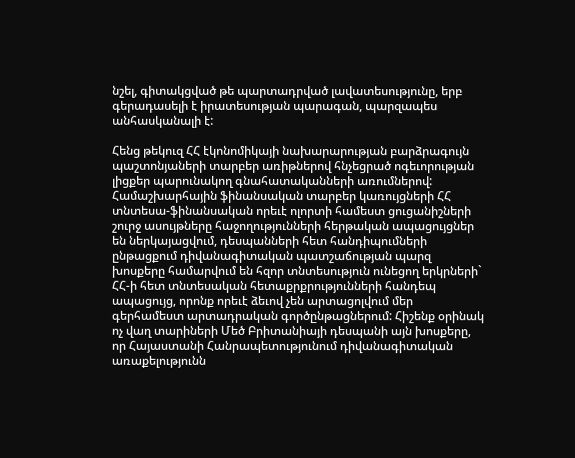նշել, գիտակցված թե պարտադրված լավատեսությունը, երբ գերադասելի է իրատեսության պարագան, պարզապես անհասկանալի է:

Հենց թեկուզ ՀՀ էկոնոմիկայի նախարարության բարձրագույն պաշտոնյաների տարբեր առիթներով հնչեցրած ոգեւորության լիցքեր պարունակող գնահատականների առումներով: Համաշխարհային ֆինանսական տարբեր կառույցների ՀՀ տնտեսա-ֆինանսական որեւէ ոլորտի համեստ ցուցանիշների շուրջ ասույթները հաջողությունների հերթական ապացույցներ են ներկայացվում, դեսպանների հետ հանդիպումների ընթացքում դիվանագիտական պատշաճության պարզ խոսքերը համարվում են հզոր տնտեսություն ունեցող երկրների` ՀՀ-ի հետ տնտեսական հետաքրքրությունների հանդեպ ապացույց, որոնք որեւէ ձեւով չեն արտացոլվում մեր գերհամեստ արտադրական գործընթացներում: Հիշենք օրինակ ոչ վաղ տարիների Մեծ Բրիտանիայի դեսպանի այն խոսքերը, որ Հայաստանի Հանրապետությունում դիվանագիտական առաքելությունն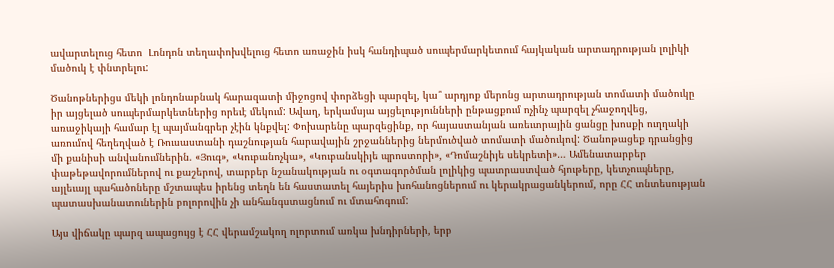ավարտելուց հետո  Լոնդոն տեղափոխվելուց հետո առաջին իսկ հանդիպած սուպերմարկետում հայկական արտադրության լոլիկի մածուկ է փնտրելու:

Ծանոթներիցս մեկի լոնդոնաբնակ հարազատի միջոցով փորձեցի պարզել, կա՞ արդյոք մերոնց արտադրության տոմատի մածուկը իր այցելած սուպերմարկետներից որեւէ մեկում: Ավաղ, երկամսյա այցելությունների ընթացքում ոչինչ պարզել չհաջողվեց, առաջիկայի համար էլ պայմանգրեր չէին կնքվել: Փոխարենը պարզեցինք, որ հայաստանյան առեւտրային ցանցը խոսքի ուղղակի առումով հեղեղված է Ռուսաստանի դաշնության հարավային շրջաններից ներմուծված տոմատի մածուկով: Ծանոթացեք դրանցից մի քանիսի անվանումներին. «Յուգ», «Կուբանոչկա», «Կուբանսկիյե պրոստորի», «Դոմաշնիյե սեկրետի»… Ամենատարբեր փաթեթավորումներով ու քաշերով, տարբեր նշանակության ու օգտագործման լոլիկից պատրաստված հյութերը, կետչուպները, այլեւայլ պահածոները մշտապես իրենց տեղն են հաստատել հայերիս խոհանոցներում ու կերակրացանկերում, որը ՀՀ տնտեսության պատասխանատուներին բոլորովին չի անհանգստացնում ու մտահոգում:

Այս վիճակը պարզ ապացույց է ՀՀ վերամշակող ոլորտում առկա խնդիրների, երբ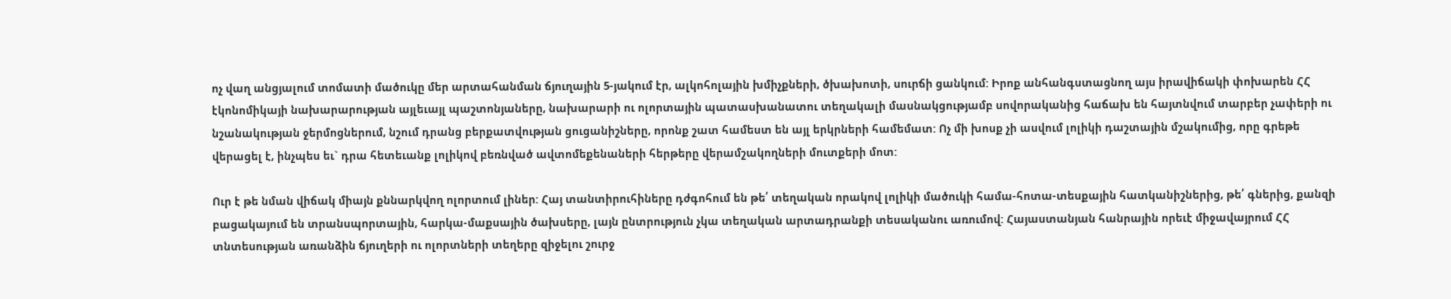ոչ վաղ անցյալում տոմատի մածուկը մեր արտահանման ճյուղային 5-յակում էր, ալկոհոլային խմիչքների, ծխախոտի, սուրճի ցանկում: Իրոք անհանգստացնող այս իրավիճակի փոխարեն ՀՀ էկոնոմիկայի նախարարության այլեւայլ պաշտոնյաները, նախարարի ու ոլորտային պատասխանատու տեղակալի մասնակցությամբ սովորականից հաճախ են հայտնվում տարբեր չափերի ու նշանակության ջերմոցներում, նշում դրանց բերքատվության ցուցանիշները, որոնք շատ համեստ են այլ երկրների համեմատ: Ոչ մի խոսք չի ասվում լոլիկի դաշտային մշակումից, որը գրեթե վերացել է, ինչպես եւ` դրա հետեւանք լոլիկով բեռնված ավտոմեքենաների հերթերը վերամշակողների մուտքերի մոտ:

Ուր է թե նման վիճակ միայն քննարկվող ոլորտում լիներ: Հայ տանտիրուհիները դժգոհում են թե՛ տեղական որակով լոլիկի մածուկի համա-հոտա-տեսքային հատկանիշներից, թե՛ գներից, քանզի բացակայում են տրանսպորտային, հարկա-մաքսային ծախսերը, լայն ընտրություն չկա տեղական արտադրանքի տեսականու առումով: Հայաստանյան հանրային որեւէ միջավայրում ՀՀ տնտեսության առանձին ճյուղերի ու ոլորտների տեղերը զիջելու շուրջ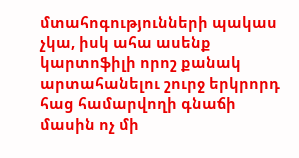մտահոգությունների պակաս չկա, իսկ ահա ասենք կարտոֆիլի որոշ քանակ արտահանելու շուրջ երկրորդ հաց համարվողի գնաճի մասին ոչ մի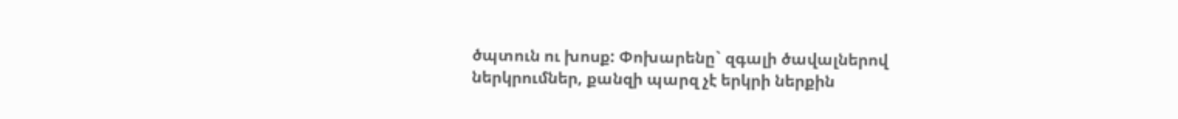ծպտուն ու խոսք: Փոխարենը` զգալի ծավալներով ներկրումներ, քանզի պարզ չէ երկրի ներքին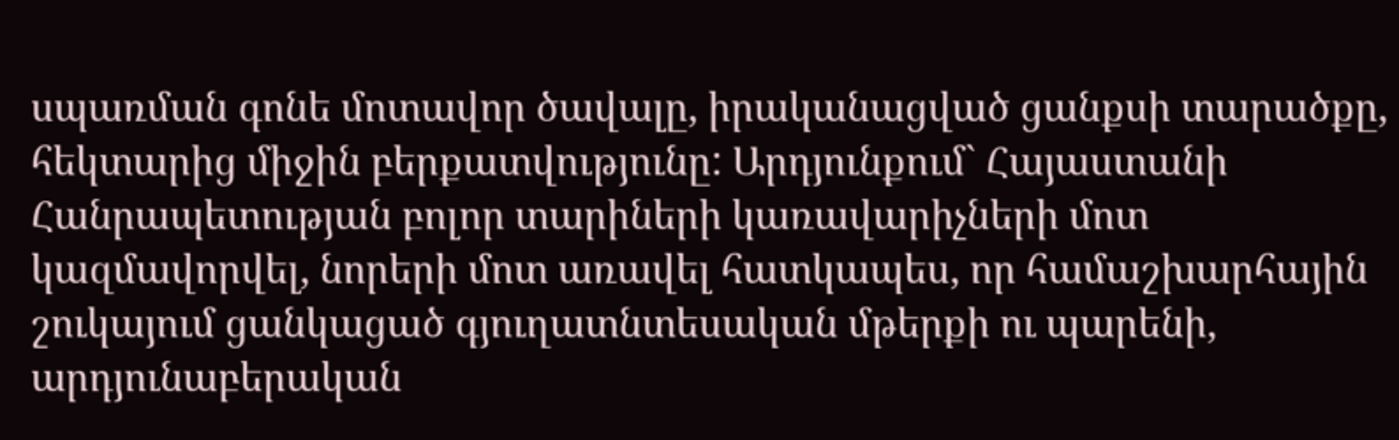սպառման գոնե մոտավոր ծավալը, իրականացված ցանքսի տարածքը, հեկտարից միջին բերքատվությունը: Արդյունքում` Հայաստանի Հանրապետության բոլոր տարիների կառավարիչների մոտ կազմավորվել, նորերի մոտ առավել հատկապես, որ համաշխարհային շուկայում ցանկացած գյուղատնտեսական մթերքի ու պարենի, արդյունաբերական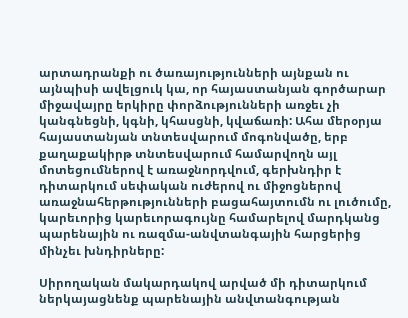արտադրանքի ու ծառայությունների այնքան ու այնպիսի ավելցուկ կա, որ հայաստանյան գործարար միջավայրը երկիրը փորձությունների առջեւ չի կանգնեցնի, կգնի, կհասցնի, կվաճառի: Ահա մերօրյա հայաստանյան տնտեսվարում մոգոնվածը, երբ քաղաքակիրթ տնտեսվարում համարվողն այլ մոտեցումներով է առաջնորդվում, գերխնդիր է դիտարկում սեփական ուժերով ու միջոցներով առաջնահերթությունների բացահայտումն ու լուծումը, կարեւորից կարեւորագույնը համարելով մարդկանց պարենային ու ռազմա-անվտանգային հարցերից մինչեւ խնդիրները:

Սիրողական մակարդակով արված մի դիտարկում ներկայացնենք պարենային անվտանգության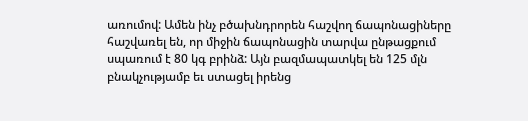առումով: Ամեն ինչ բծախնդրորեն հաշվող ճապոնացիները հաշվառել են, որ միջին ճապոնացին տարվա ընթացքում սպառում է 80 կգ բրինձ: Այն բազմապատկել են 125 մլն բնակչությամբ եւ ստացել իրենց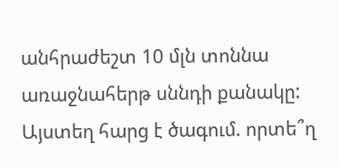անհրաժեշտ 10 մլն տոննա առաջնահերթ սննդի քանակը: Այստեղ հարց է ծագում. որտե՞ղ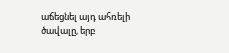աճեցնել այդ ահռելի ծավալը, երբ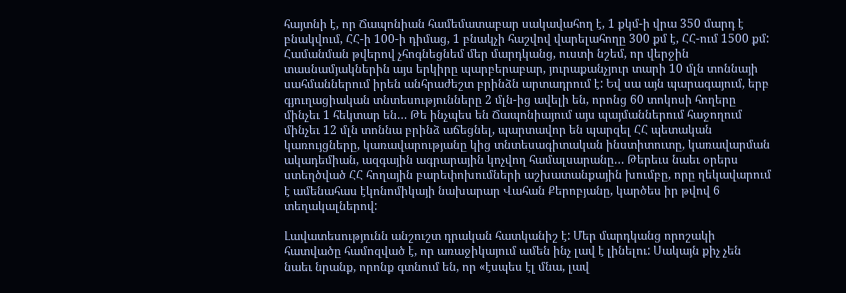հայտնի է, որ Ճապոնիան համեմատաբար սակավահող է, 1 քկմ-ի վրա 350 մարդ է բնակվում, ՀՀ-ի 100-ի դիմաց, 1 բնակչի հաշվով վարելահողը 300 քմ է, ՀՀ-ում 1500 քմ: Համանման թվերով չհոգնեցնեմ մեր մարդկանց, ուստի նշեմ, որ վերջին տասնամյակներին այս երկիրը պարբերաբար, յուրաքանչյուր տարի 10 մլն տոննայի սահմաններում իրեն անհրաժեշտ բրինձն արտադրում է: Եվ սա այն պարագայում, երբ գյուղացիական տնտեսությունները 2 մլն-ից ավելի են, որոնց 60 տոկոսի հողերը մինչեւ 1 հեկտար են… Թե ինչպես են Ճապոնիայում այս պայմաններում հաջողում մինչեւ 12 մլն տոննա բրինձ աճեցնել, պարտավոր են պարզել ՀՀ պետական կառույցները, կառավարությանը կից տնտեսագիտական ինստիտուտը, կառավարման ակադեմիան, ազգային ագրարային կոչվող համալսարանը… Թերեւս նաեւ օրերս ստեղծված ՀՀ հողային բարեփոխումների աշխատանքային խումբը, որը ղեկավարում է ամենահաս էկոնոմիկայի նախարար Վահան Քերոբյանը, կարծես իր թվով 6 տեղակալներով:

Լավատեսությունն անշուշտ դրական հատկանիշ է: Մեր մարդկանց որոշակի հատվածը համոզված է, որ առաջիկայում ամեն ինչ լավ է լինելու: Սակայն քիչ չեն նաեւ նրանք, որոնք գտնում են, որ «էսպես էլ մնա, լավ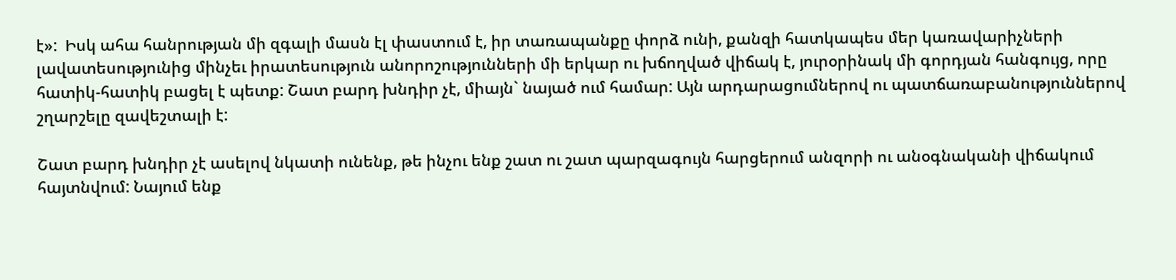է»:  Իսկ ահա հանրության մի զգալի մասն էլ փաստում է, իր տառապանքը փորձ ունի, քանզի հատկապես մեր կառավարիչների լավատեսությունից մինչեւ իրատեսություն անորոշությունների մի երկար ու խճողված վիճակ է, յուրօրինակ մի գորդյան հանգույց, որը հատիկ-հատիկ բացել է պետք: Շատ բարդ խնդիր չէ, միայն` նայած ում համար: Այն արդարացումներով ու պատճառաբանություններով շղարշելը զավեշտալի է:

Շատ բարդ խնդիր չէ ասելով նկատի ունենք, թե ինչու ենք շատ ու շատ պարզագույն հարցերում անզորի ու անօգնականի վիճակում հայտնվում: Նայում ենք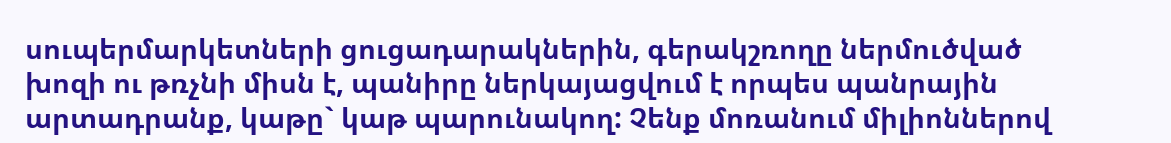սուպերմարկետների ցուցադարակներին, գերակշռողը ներմուծված խոզի ու թռչնի միսն է, պանիրը ներկայացվում է որպես պանրային արտադրանք, կաթը` կաթ պարունակող: Չենք մոռանում միլիոններով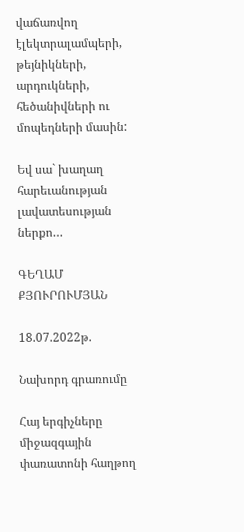վաճառվող էլեկտրալամպերի, թեյնիկների, արդուկների, հեծանիվների ու մոպեդների մասին:

Եվ սա` խաղաղ հարեւանության լավատեսության ներքո…

ԳԵՂԱՄ ՔՅՈՒՐՈՒՄՅԱՆ

18.07.2022թ.

Նախորդ գրառումը

Հայ երգիչները միջազգային փառատոնի հաղթող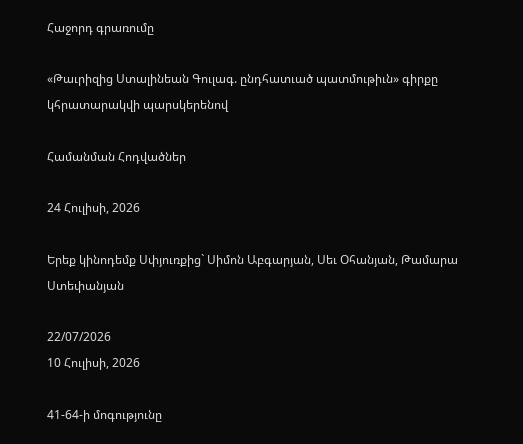Հաջորդ գրառումը

«Թաւրիզից Ստալինեան Գուլագ. ընդհատւած պատմութիւն» գիրքը կհրատարակվի պարսկերենով

Համանման Հոդվածներ

24 Հուլիսի, 2026

Երեք կինոդեմք Սփյուռքից` Սիմոն Աբգարյան, Սեւ Օհանյան, Թամարա Ստեփանյան

22/07/2026
10 Հուլիսի, 2026

41-64-ի մոգությունը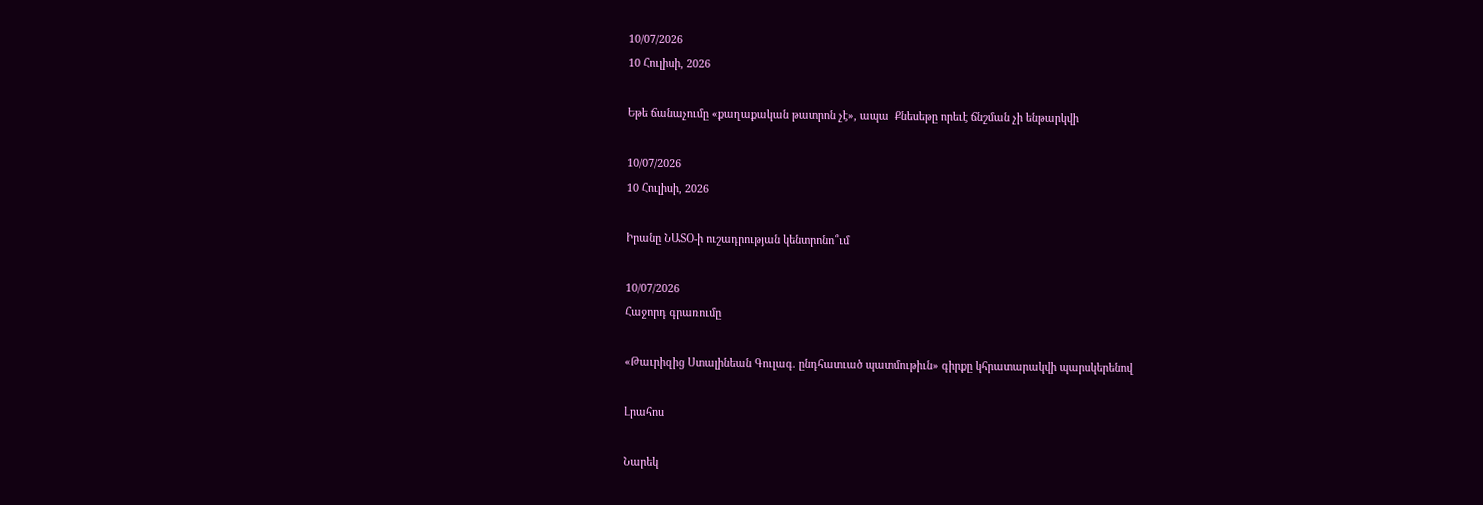10/07/2026
10 Հուլիսի, 2026

Եթե ճանաչումը «քաղաքական թատրոն չէ», ապա  Քնեսեթը որեւէ ճնշման չի ենթարկվի

10/07/2026
10 Հուլիսի, 2026

Իրանը ՆԱՏՕ-ի ուշադրության կենտրոնո՞ւմ

10/07/2026
Հաջորդ գրառումը

«Թաւրիզից Ստալինեան Գուլագ. ընդհատւած պատմութիւն» գիրքը կհրատարակվի պարսկերենով

Լրահոս

Նարեկ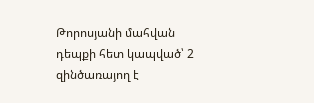Թորոսյանի մահվան դեպքի հետ կապված՝ 2 զինծառայող է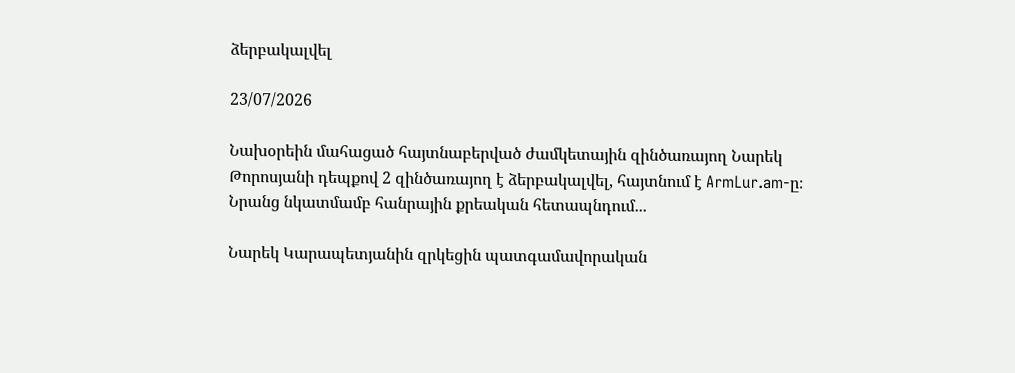ձերբակալվել

23/07/2026

Նախօրեին մահացած հայտնաբերված ժամկետային զինծառայող Նարեկ Թորոսյանի դեպքով 2 զինծառայող է ձերբակալվել, հայտնում է ArmLur.am-ը։ Նրանց նկատմամբ հանրային քրեական հետապնդում...

Նարեկ Կարապետյանին զրկեցին պատգամավորական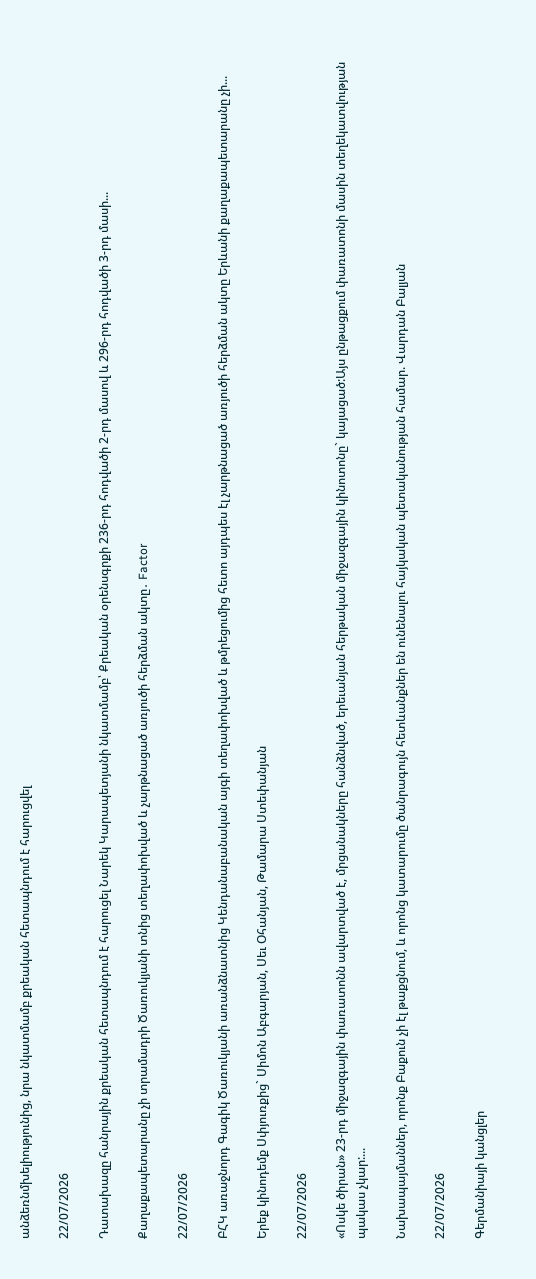անձեռնմխելիությունից, նրա նկատմամբ քրեական հետապնդում է հարուցվել

22/07/2026

Դատախազը հանրային քրեական հետապնդում է հարուցել Նարեկ Կարապետյանի նկատմամբ՝ Քրեական օրենսգրքի 236-րդ հոդվածի 2-րդ մասով և 296-րդ հոդվածի 3-րդ մասի...

Քաղաքապետարանը չի տրամադրի Ծառուկյանի տնից տեղափոխված և չարթնացած առյուծի հերձման ակտը․ Factor

22/07/2026

ԲՀԿ առաջնորդ Գագիկ Ծառուկյանի առանձնատնից Կենդանաբանական այգի տեղափոխված և թմրեցումից հետո այդպես էլ չարթնացած առյուծի հերձման ակտը Երևանի քաղաքապետարանը չի...

Երեք կինոդեմք Սփյուռքից` Սիմոն Աբգարյան, Սեւ Օհանյան, Թամարա Ստեփանյան

22/07/2026

«Ոսկե ծիրան» 23-րդ միջազգային փառատոնն ավարտված է, մրցանակները հանձնված, երեւանյան հերթական միջազգային կինոտոնը` կայացած:Այս ընթացքում փառատոնի մասին տեղեկատվության պակաս չկար:...

Նախապայմաններ, որոնք Բաքուն չի էլ թաքցնում, և որոնց կատարումը ծանրագույն հետևանքներ են ունենալու հայկական պետականության համար. Վարդան Բալյան

22/07/2026

Գերմանիայի կանցլեր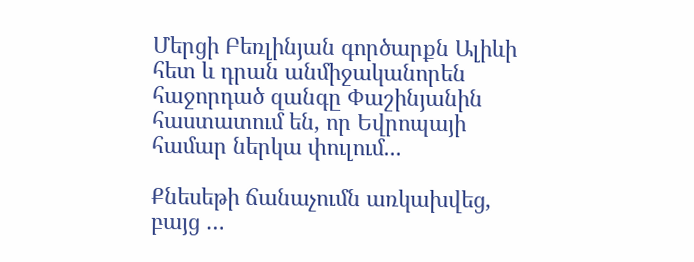Մերցի Բեռլինյան գործարքն Ալիևի հետ և դրան անմիջականորեն հաջորդած զանգը Փաշինյանին հաստատում են, որ Եվրոպայի համար ներկա փուլում...

Քնեսեթի ճանաչումն առկախվեց, բայց …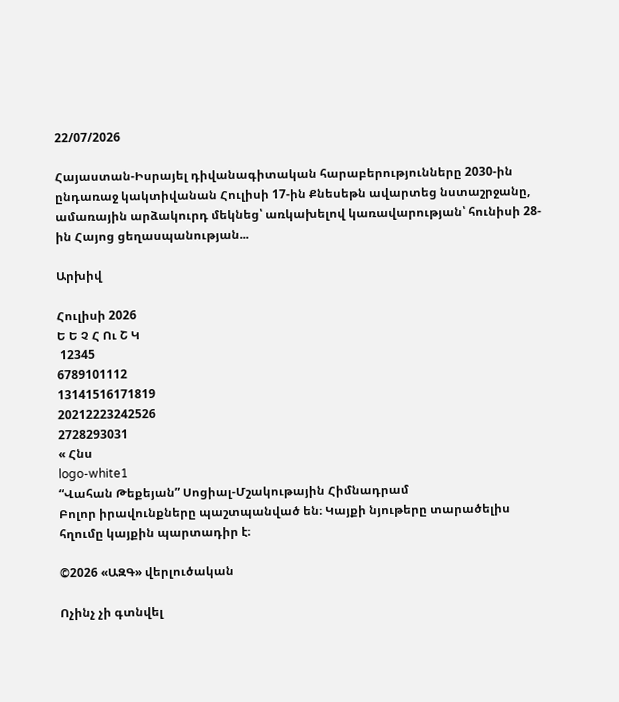22/07/2026

Հայաստան-Իսրայել դիվանագիտական հարաբերությունները 2030-ին ընդառաջ կակտիվանան Հուլիսի 17-ին Քնեսեթն ավարտեց նստաշրջանը, ամառային արձակուրդ մեկնեց՝ առկախելով կառավարության՝ հունիսի 28-ին Հայոց ցեղասպանության...

Արխիվ

Հուլիսի 2026
Ե Ե Չ Հ Ու Շ Կ
 12345
6789101112
13141516171819
20212223242526
2728293031
« Հնս
logo-white1
“Վահան Թեքեյան” Սոցիալ-Մշակութային Հիմնադրամ
Բոլոր իրավունքները պաշտպանված են։ Կայքի նյութերը տարածելիս հղումը կայքին պարտադիր է։

©2026 «ԱԶԳ» վերլուծական

Ոչինչ չի գտնվել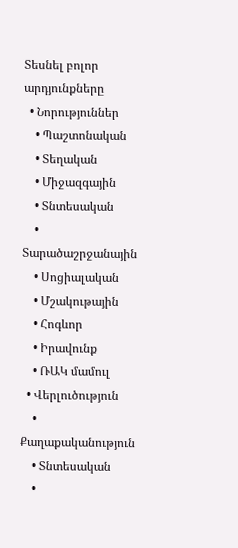Տեսնել բոլոր արդյունքները
  • Նորություններ
    • Պաշտոնական
    • Տեղական
    • Միջազգային
    • Տնտեսական
    • Տարածաշրջանային
    • Սոցիալական
    • Մշակութային
    • Հոգևոր
    • Իրավունք
    • ՌԱԿ մամուլ
  • Վերլուծություն
    • Քաղաքականություն
    • Տնտեսական
    •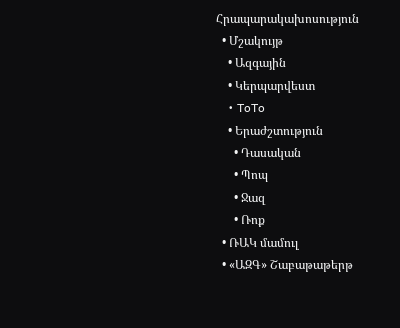Հրապարակախոսություն
  • Մշակույթ
    • Ազգային
    • Կերպարվեստ
    • ToTo
    • Երաժշտություն
      • Դասական
      • Պոպ
      • Ջազ
      • Ռոք
  • ՌԱԿ մամուլ
  • «ԱԶԳ» Շաբաթաթերթ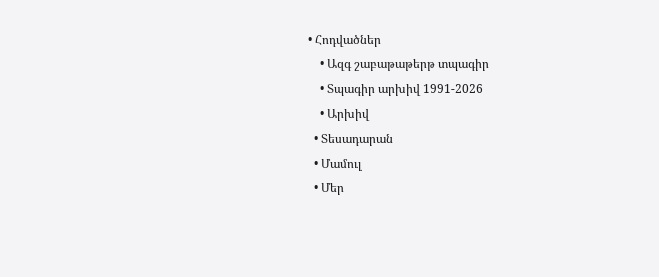• Հոդվածներ
    • Ազգ շաբաթաթերթ տպագիր
    • Տպագիր արխիվ 1991-2026
    • Արխիվ
  • Տեսադարան
  • Մամուլ
  • Մեր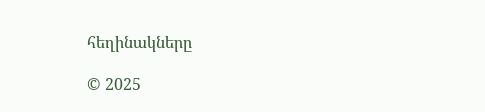հեղինակները

© 2025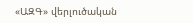«ԱԶԳ» վերլուծական